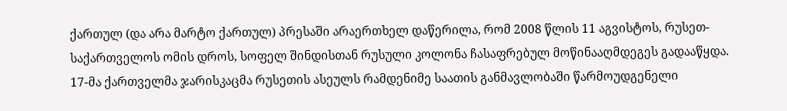ქართულ (და არა მარტო ქართულ) პრესაში არაერთხელ დაწერილა, რომ 2008 წლის 11 აგვისტოს, რუსეთ-საქართველოს ომის დროს, სოფელ შინდისთან რუსული კოლონა ჩასაფრებულ მოწინააღმდეგეს გადააწყდა. 17-მა ქართველმა ჯარისკაცმა რუსეთის ასეულს რამდენიმე საათის განმავლობაში წარმოუდგენელი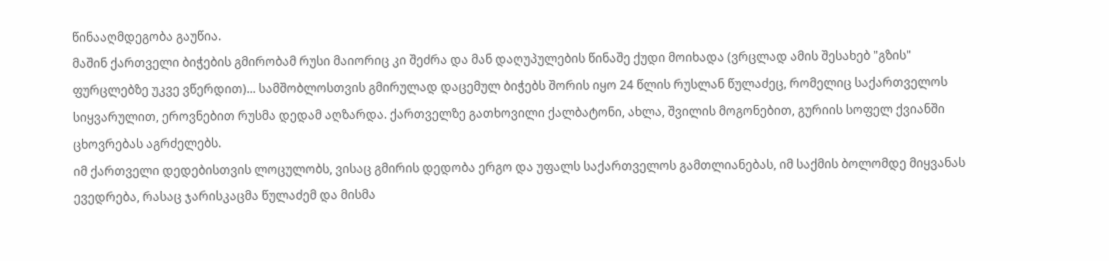წინააღმდეგობა გაუწია.
მაშინ ქართველი ბიჭების გმირობამ რუსი მაიორიც კი შეძრა და მან დაღუპულების წინაშე ქუდი მოიხადა (ვრცლად ამის შესახებ "გზის" ფურცლებზე უკვე ვწერდით)... სამშობლოსთვის გმირულად დაცემულ ბიჭებს შორის იყო 24 წლის რუსლან წულაძეც, რომელიც საქართველოს სიყვარულით, ეროვნებით რუსმა დედამ აღზარდა. ქართველზე გათხოვილი ქალბატონი, ახლა, შვილის მოგონებით, გურიის სოფელ ქვიანში ცხოვრებას აგრძელებს.
იმ ქართველი დედებისთვის ლოცულობს, ვისაც გმირის დედობა ერგო და უფალს საქართველოს გამთლიანებას, იმ საქმის ბოლომდე მიყვანას ევედრება, რასაც ჯარისკაცმა წულაძემ და მისმა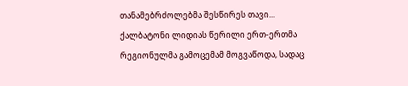თანამებრძოლებმა შესწირეს თავი... ქალბატონი ლიდიას წერილი ერთ-ერთმა რეგიონულმა გამოცემამ მოგვაწოდა, სადაც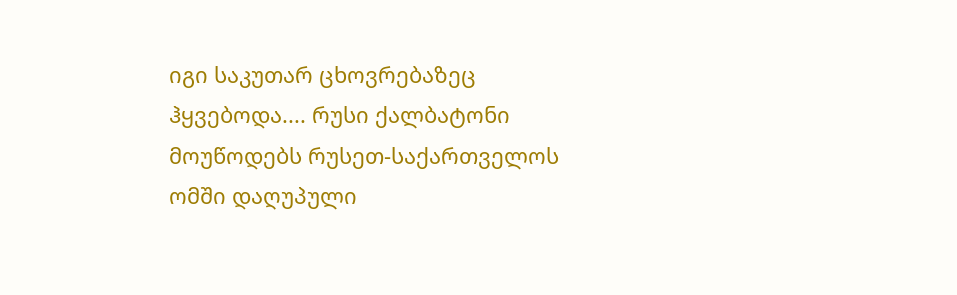იგი საკუთარ ცხოვრებაზეც ჰყვებოდა.... რუსი ქალბატონი მოუწოდებს რუსეთ-საქართველოს ომში დაღუპული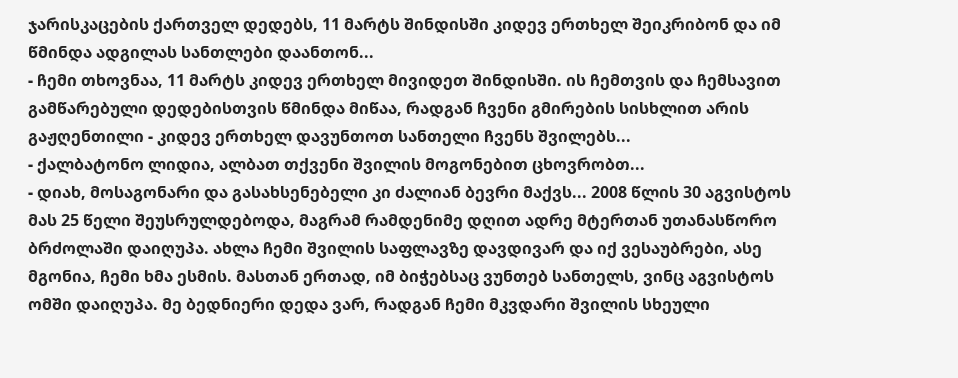ჯარისკაცების ქართველ დედებს, 11 მარტს შინდისში კიდევ ერთხელ შეიკრიბონ და იმ წმინდა ადგილას სანთლები დაანთონ...
- ჩემი თხოვნაა, 11 მარტს კიდევ ერთხელ მივიდეთ შინდისში. ის ჩემთვის და ჩემსავით გამწარებული დედებისთვის წმინდა მიწაა, რადგან ჩვენი გმირების სისხლით არის გაჟღენთილი - კიდევ ერთხელ დავუნთოთ სანთელი ჩვენს შვილებს...
- ქალბატონო ლიდია, ალბათ თქვენი შვილის მოგონებით ცხოვრობთ...
- დიახ, მოსაგონარი და გასახსენებელი კი ძალიან ბევრი მაქვს... 2008 წლის 30 აგვისტოს მას 25 წელი შეუსრულდებოდა, მაგრამ რამდენიმე დღით ადრე მტერთან უთანასწორო ბრძოლაში დაიღუპა. ახლა ჩემი შვილის საფლავზე დავდივარ და იქ ვესაუბრები, ასე მგონია, ჩემი ხმა ესმის. მასთან ერთად, იმ ბიჭებსაც ვუნთებ სანთელს, ვინც აგვისტოს ომში დაიღუპა. მე ბედნიერი დედა ვარ, რადგან ჩემი მკვდარი შვილის სხეული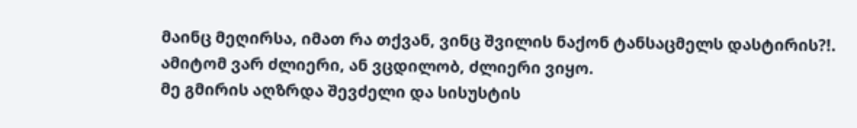მაინც მეღირსა, იმათ რა თქვან, ვინც შვილის ნაქონ ტანსაცმელს დასტირის?!. ამიტომ ვარ ძლიერი, ან ვცდილობ, ძლიერი ვიყო.
მე გმირის აღზრდა შევძელი და სისუსტის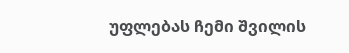უფლებას ჩემი შვილის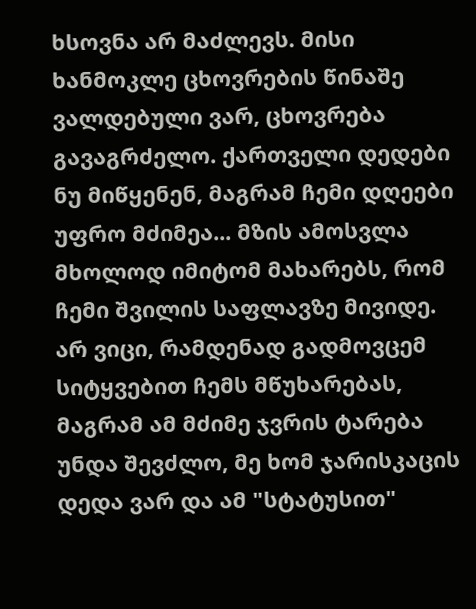ხსოვნა არ მაძლევს. მისი ხანმოკლე ცხოვრების წინაშე ვალდებული ვარ, ცხოვრება გავაგრძელო. ქართველი დედები ნუ მიწყენენ, მაგრამ ჩემი დღეები უფრო მძიმეა... მზის ამოსვლა მხოლოდ იმიტომ მახარებს, რომ ჩემი შვილის საფლავზე მივიდე. არ ვიცი, რამდენად გადმოვცემ სიტყვებით ჩემს მწუხარებას, მაგრამ ამ მძიმე ჯვრის ტარება უნდა შევძლო, მე ხომ ჯარისკაცის დედა ვარ და ამ "სტატუსით"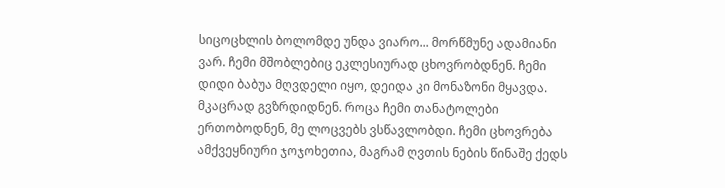სიცოცხლის ბოლომდე უნდა ვიარო... მორწმუნე ადამიანი ვარ. ჩემი მშობლებიც ეკლესიურად ცხოვრობდნენ. ჩემი დიდი ბაბუა მღვდელი იყო, დეიდა კი მონაზონი მყავდა. მკაცრად გვზრდიდნენ. როცა ჩემი თანატოლები ერთობოდნენ, მე ლოცვებს ვსწავლობდი. ჩემი ცხოვრება ამქვეყნიური ჯოჯოხეთია, მაგრამ ღვთის ნების წინაშე ქედს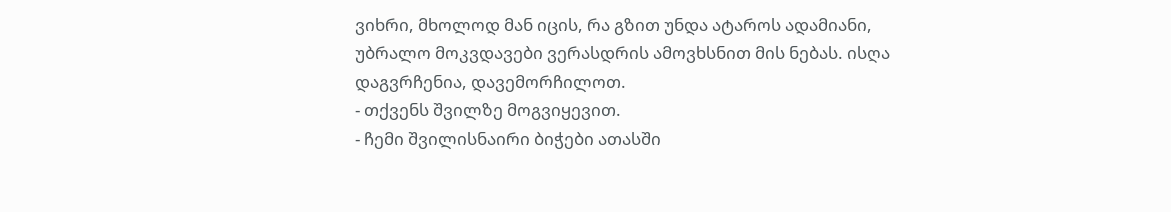ვიხრი, მხოლოდ მან იცის, რა გზით უნდა ატაროს ადამიანი, უბრალო მოკვდავები ვერასდრის ამოვხსნით მის ნებას. ისღა დაგვრჩენია, დავემორჩილოთ.
- თქვენს შვილზე მოგვიყევით.
- ჩემი შვილისნაირი ბიჭები ათასში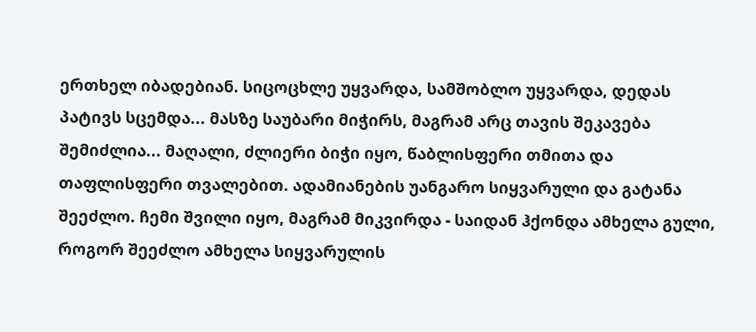ერთხელ იბადებიან. სიცოცხლე უყვარდა, სამშობლო უყვარდა, დედას პატივს სცემდა... მასზე საუბარი მიჭირს, მაგრამ არც თავის შეკავება შემიძლია... მაღალი, ძლიერი ბიჭი იყო, წაბლისფერი თმითა და თაფლისფერი თვალებით. ადამიანების უანგარო სიყვარული და გატანა შეეძლო. ჩემი შვილი იყო, მაგრამ მიკვირდა - საიდან ჰქონდა ამხელა გული, როგორ შეეძლო ამხელა სიყვარულის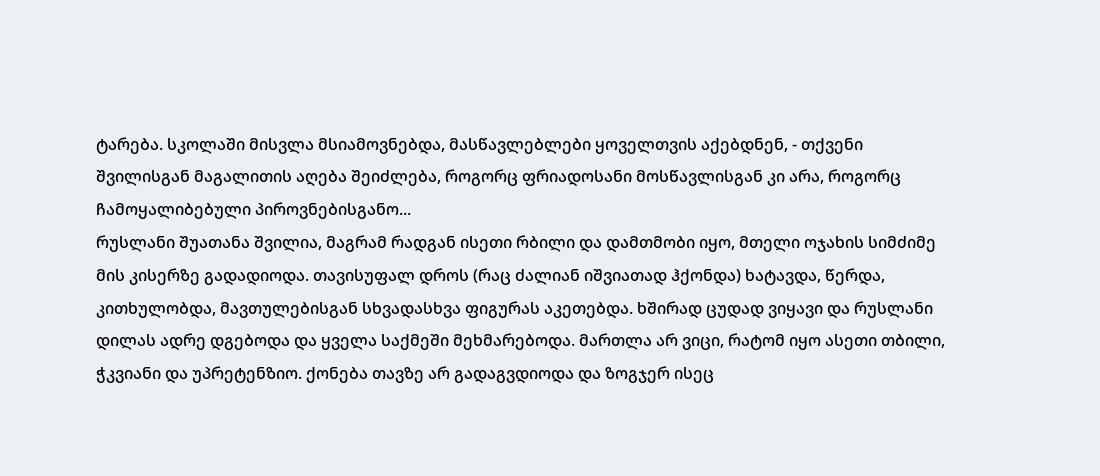ტარება. სკოლაში მისვლა მსიამოვნებდა, მასწავლებლები ყოველთვის აქებდნენ, - თქვენი შვილისგან მაგალითის აღება შეიძლება, როგორც ფრიადოსანი მოსწავლისგან კი არა, როგორც ჩამოყალიბებული პიროვნებისგანო...
რუსლანი შუათანა შვილია, მაგრამ რადგან ისეთი რბილი და დამთმობი იყო, მთელი ოჯახის სიმძიმე მის კისერზე გადადიოდა. თავისუფალ დროს (რაც ძალიან იშვიათად ჰქონდა) ხატავდა, წერდა, კითხულობდა, მავთულებისგან სხვადასხვა ფიგურას აკეთებდა. ხშირად ცუდად ვიყავი და რუსლანი დილას ადრე დგებოდა და ყველა საქმეში მეხმარებოდა. მართლა არ ვიცი, რატომ იყო ასეთი თბილი, ჭკვიანი და უპრეტენზიო. ქონება თავზე არ გადაგვდიოდა და ზოგჯერ ისეც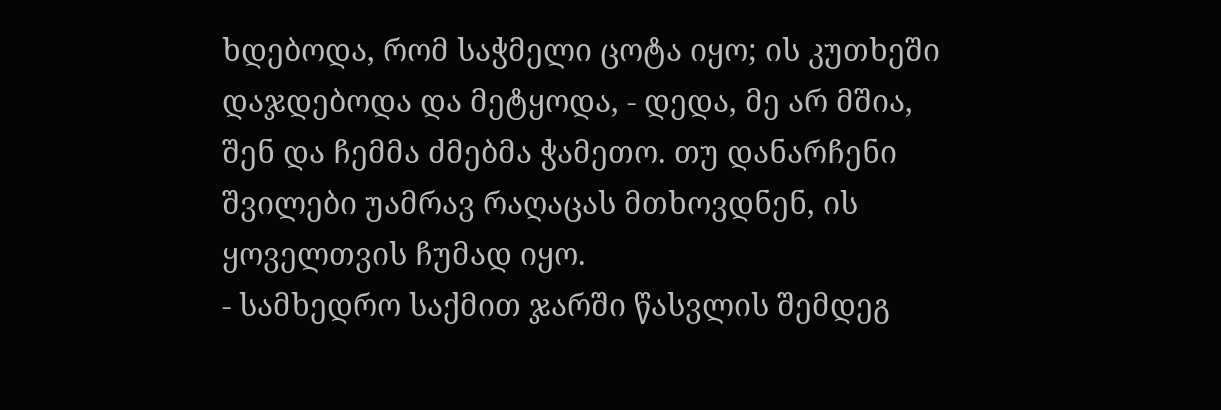ხდებოდა, რომ საჭმელი ცოტა იყო; ის კუთხეში დაჯდებოდა და მეტყოდა, - დედა, მე არ მშია, შენ და ჩემმა ძმებმა ჭამეთო. თუ დანარჩენი შვილები უამრავ რაღაცას მთხოვდნენ, ის ყოველთვის ჩუმად იყო.
- სამხედრო საქმით ჯარში წასვლის შემდეგ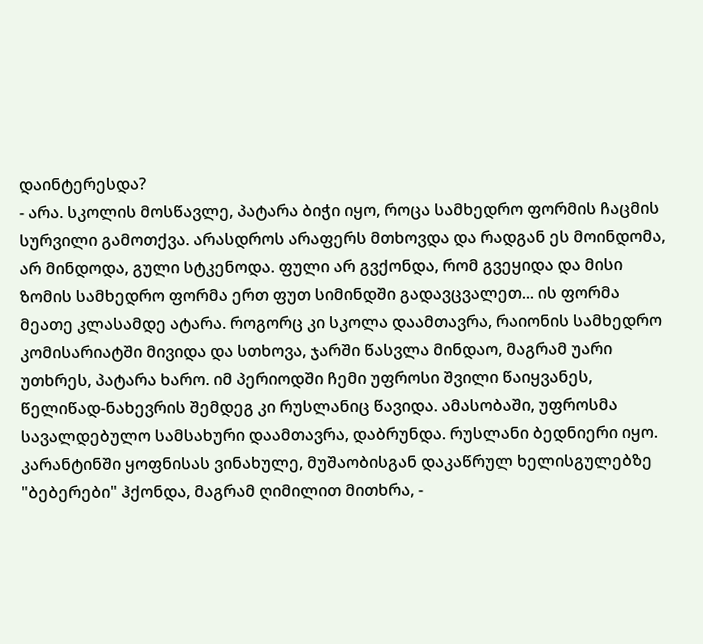დაინტერესდა?
- არა. სკოლის მოსწავლე, პატარა ბიჭი იყო, როცა სამხედრო ფორმის ჩაცმის სურვილი გამოთქვა. არასდროს არაფერს მთხოვდა და რადგან ეს მოინდომა, არ მინდოდა, გული სტკენოდა. ფული არ გვქონდა, რომ გვეყიდა და მისი ზომის სამხედრო ფორმა ერთ ფუთ სიმინდში გადავცვალეთ... ის ფორმა მეათე კლასამდე ატარა. როგორც კი სკოლა დაამთავრა, რაიონის სამხედრო კომისარიატში მივიდა და სთხოვა, ჯარში წასვლა მინდაო, მაგრამ უარი უთხრეს, პატარა ხარო. იმ პერიოდში ჩემი უფროსი შვილი წაიყვანეს, წელიწად-ნახევრის შემდეგ კი რუსლანიც წავიდა. ამასობაში, უფროსმა სავალდებულო სამსახური დაამთავრა, დაბრუნდა. რუსლანი ბედნიერი იყო. კარანტინში ყოფნისას ვინახულე, მუშაობისგან დაკაწრულ ხელისგულებზე "ბებერები" ჰქონდა, მაგრამ ღიმილით მითხრა, -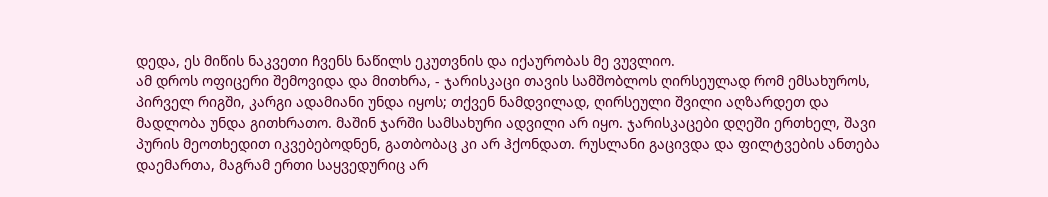დედა, ეს მიწის ნაკვეთი ჩვენს ნაწილს ეკუთვნის და იქაურობას მე ვუვლიო.
ამ დროს ოფიცერი შემოვიდა და მითხრა, - ჯარისკაცი თავის სამშობლოს ღირსეულად რომ ემსახუროს, პირველ რიგში, კარგი ადამიანი უნდა იყოს; თქვენ ნამდვილად, ღირსეული შვილი აღზარდეთ და მადლობა უნდა გითხრათო. მაშინ ჯარში სამსახური ადვილი არ იყო. ჯარისკაცები დღეში ერთხელ, შავი პურის მეოთხედით იკვებებოდნენ, გათბობაც კი არ ჰქონდათ. რუსლანი გაცივდა და ფილტვების ანთება დაემართა, მაგრამ ერთი საყვედურიც არ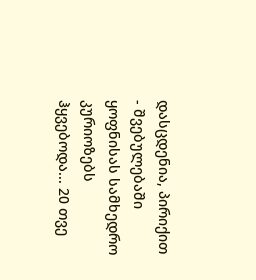დასცდენია, პირიქით - შვებულებაში ყოფნისას სამხედრო კურიოზებს ჰყვებოდა... 20 თვე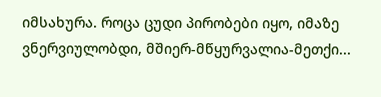იმსახურა. როცა ცუდი პირობები იყო, იმაზე ვნერვიულობდი, მშიერ-მწყურვალია-მეთქი...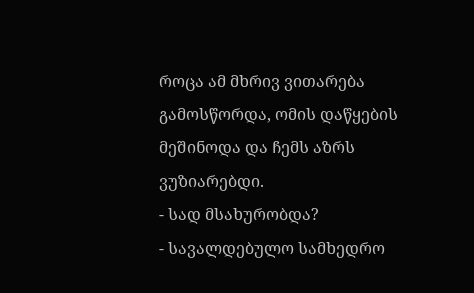როცა ამ მხრივ ვითარება გამოსწორდა, ომის დაწყების მეშინოდა და ჩემს აზრს ვუზიარებდი.
- სად მსახურობდა?
- სავალდებულო სამხედრო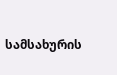სამსახურის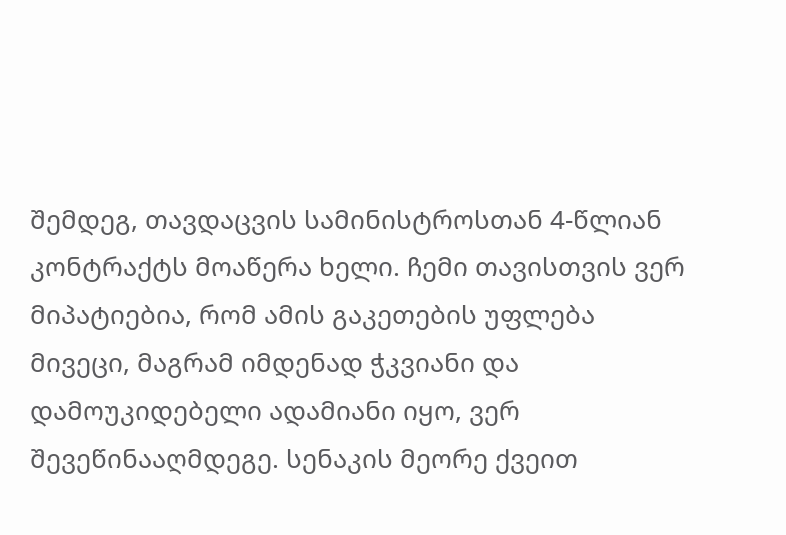შემდეგ, თავდაცვის სამინისტროსთან 4-წლიან კონტრაქტს მოაწერა ხელი. ჩემი თავისთვის ვერ მიპატიებია, რომ ამის გაკეთების უფლება მივეცი, მაგრამ იმდენად ჭკვიანი და დამოუკიდებელი ადამიანი იყო, ვერ შევეწინააღმდეგე. სენაკის მეორე ქვეით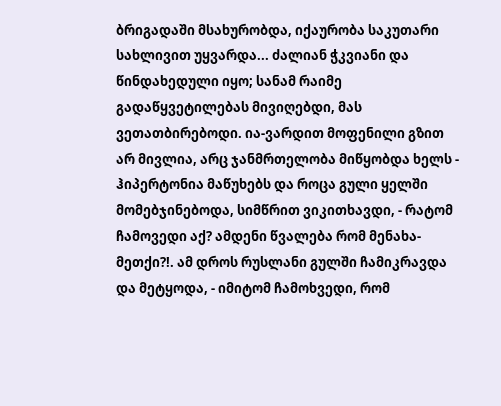ბრიგადაში მსახურობდა, იქაურობა საკუთარი სახლივით უყვარდა... ძალიან ჭკვიანი და წინდახედული იყო; სანამ რაიმე გადაწყვეტილებას მივიღებდი, მას ვეთათბირებოდი. ია-ვარდით მოფენილი გზით არ მივლია, არც ჯანმრთელობა მიწყობდა ხელს - ჰიპერტონია მაწუხებს და როცა გული ყელში მომებჯინებოდა, სიმწრით ვიკითხავდი, - რატომ ჩამოვედი აქ? ამდენი წვალება რომ მენახა-მეთქი?!. ამ დროს რუსლანი გულში ჩამიკრავდა და მეტყოდა, - იმიტომ ჩამოხვედი, რომ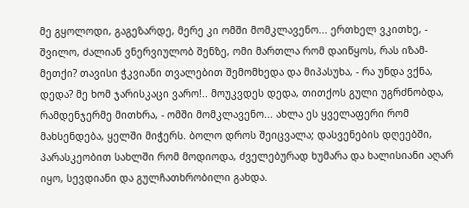მე გყოლოდი, გაგეზარდე, მერე კი ომში მომკლავენო... ერთხელ ვკითხე, - შვილო, ძალიან ვნერვიულობ შენზე, ომი მართლა რომ დაიწყოს, რას იზამ-მეთქი? თავისი ჭკვიანი თვალებით შემომხედა და მიპასუხა, - რა უნდა ვქნა, დედა? მე ხომ ჯარისკაცი ვარო!.. მოუკვდეს დედა, თითქოს გული უგრძნობდა, რამდენჯერმე მითხრა, - ომში მომკლავენო... ახლა ეს ყველაფერი რომ მახსენდება, ყელში მიჭერს. ბოლო დროს შეიცვალა; დასვენების დღეებში, პარასკეობით სახლში რომ მოდიოდა, ძველებურად ხუმარა და ხალისიანი აღარ იყო, სევდიანი და გულჩათხრობილი გახდა.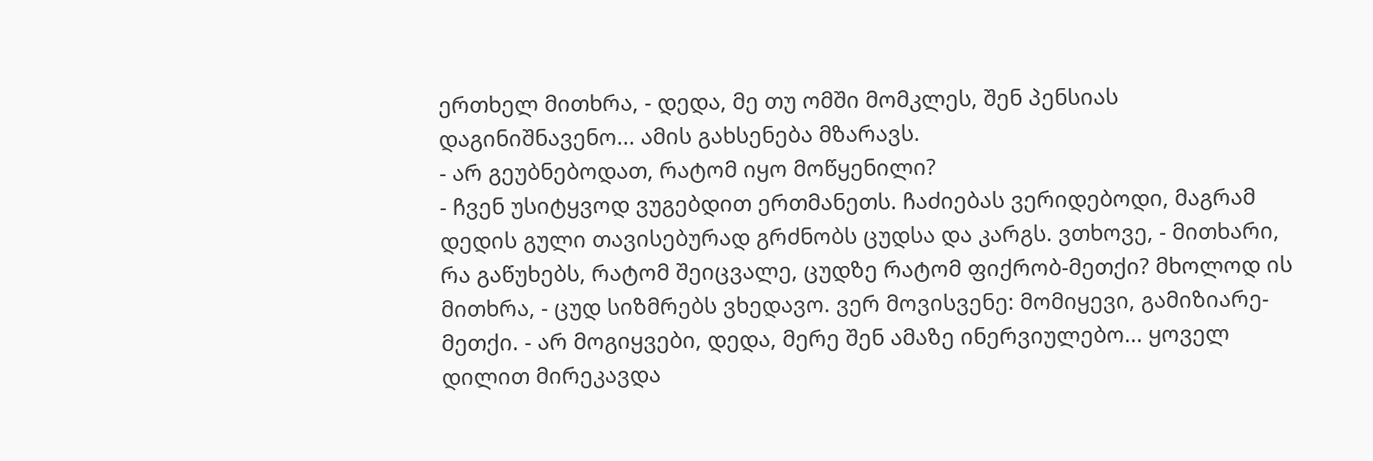ერთხელ მითხრა, - დედა, მე თუ ომში მომკლეს, შენ პენსიას დაგინიშნავენო... ამის გახსენება მზარავს.
- არ გეუბნებოდათ, რატომ იყო მოწყენილი?
- ჩვენ უსიტყვოდ ვუგებდით ერთმანეთს. ჩაძიებას ვერიდებოდი, მაგრამ დედის გული თავისებურად გრძნობს ცუდსა და კარგს. ვთხოვე, - მითხარი, რა გაწუხებს, რატომ შეიცვალე, ცუდზე რატომ ფიქრობ-მეთქი? მხოლოდ ის მითხრა, - ცუდ სიზმრებს ვხედავო. ვერ მოვისვენე: მომიყევი, გამიზიარე-მეთქი. - არ მოგიყვები, დედა, მერე შენ ამაზე ინერვიულებო... ყოველ დილით მირეკავდა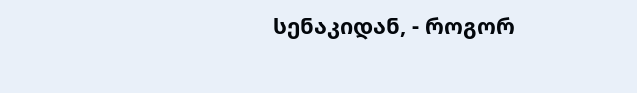სენაკიდან, - როგორ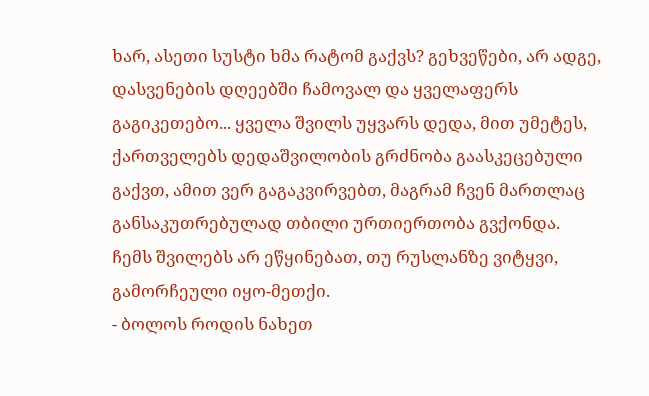ხარ, ასეთი სუსტი ხმა რატომ გაქვს? გეხვეწები, არ ადგე, დასვენების დღეებში ჩამოვალ და ყველაფერს გაგიკეთებო... ყველა შვილს უყვარს დედა, მით უმეტეს, ქართველებს დედაშვილობის გრძნობა გაასკეცებული გაქვთ, ამით ვერ გაგაკვირვებთ, მაგრამ ჩვენ მართლაც განსაკუთრებულად თბილი ურთიერთობა გვქონდა. ჩემს შვილებს არ ეწყინებათ, თუ რუსლანზე ვიტყვი, გამორჩეული იყო-მეთქი.
- ბოლოს როდის ნახეთ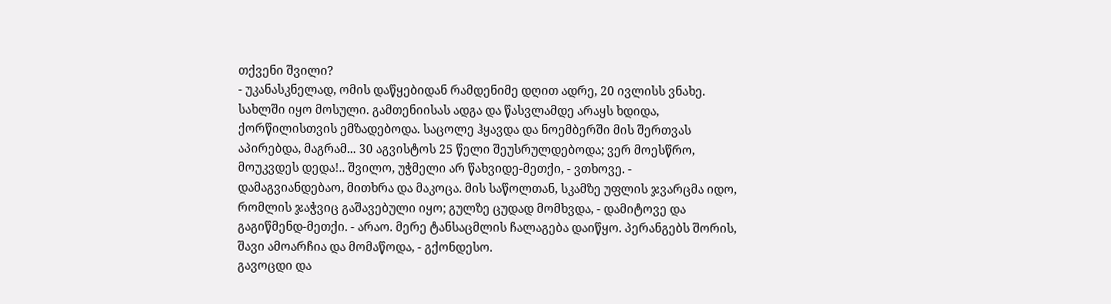თქვენი შვილი?
- უკანასკნელად, ომის დაწყებიდან რამდენიმე დღით ადრე, 20 ივლისს ვნახე. სახლში იყო მოსული. გამთენიისას ადგა და წასვლამდე არაყს ხდიდა, ქორწილისთვის ემზადებოდა. საცოლე ჰყავდა და ნოემბერში მის შერთვას აპირებდა, მაგრამ... 30 აგვისტოს 25 წელი შეუსრულდებოდა; ვერ მოესწრო, მოუკვდეს დედა!.. შვილო, უჭმელი არ წახვიდე-მეთქი, - ვთხოვე. - დამაგვიანდებაო, მითხრა და მაკოცა. მის საწოლთან, სკამზე უფლის ჯვარცმა იდო, რომლის ჯაჭვიც გაშავებული იყო; გულზე ცუდად მომხვდა, - დამიტოვე და გაგიწმენდ-მეთქი. - არაო. მერე ტანსაცმლის ჩალაგება დაიწყო. პერანგებს შორის, შავი ამოარჩია და მომაწოდა, - გქონდესო.
გავოცდი და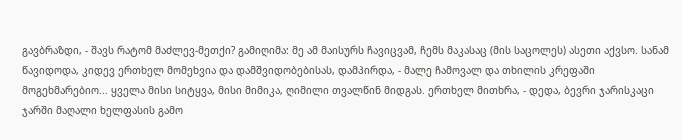გავბრაზდი, - შავს რატომ მაძლევ-მეთქი? გამიღიმა: მე ამ მაისურს ჩავიცვამ, ჩემს მაკასაც (მის საცოლეს) ასეთი აქვსო. სანამ წავიდოდა, კიდევ ერთხელ მომეხვია და დამშვიდობებისას, დამპირდა, - მალე ჩამოვალ და თხილის კრეფაში მოგეხმარებიო... ყველა მისი სიტყვა, მისი მიმიკა, ღიმილი თვალწინ მიდგას. ერთხელ მითხრა, - დედა, ბევრი ჯარისკაცი ჯარში მაღალი ხელფასის გამო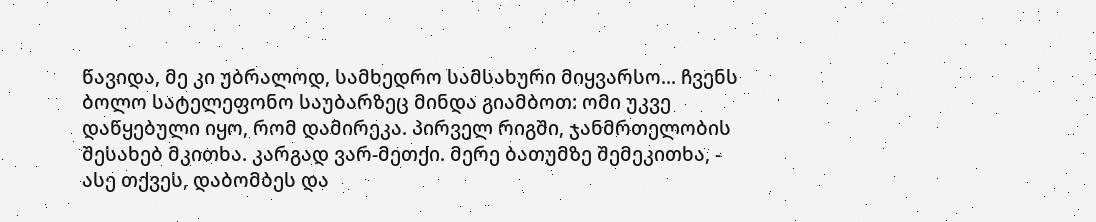წავიდა, მე კი უბრალოდ, სამხედრო სამსახური მიყვარსო... ჩვენს ბოლო სატელეფონო საუბარზეც მინდა გიამბოთ: ომი უკვე დაწყებული იყო, რომ დამირეკა. პირველ რიგში, ჯანმრთელობის შესახებ მკითხა. კარგად ვარ-მეთქი. მერე ბათუმზე შემეკითხა, - ასე თქვეს, დაბომბეს და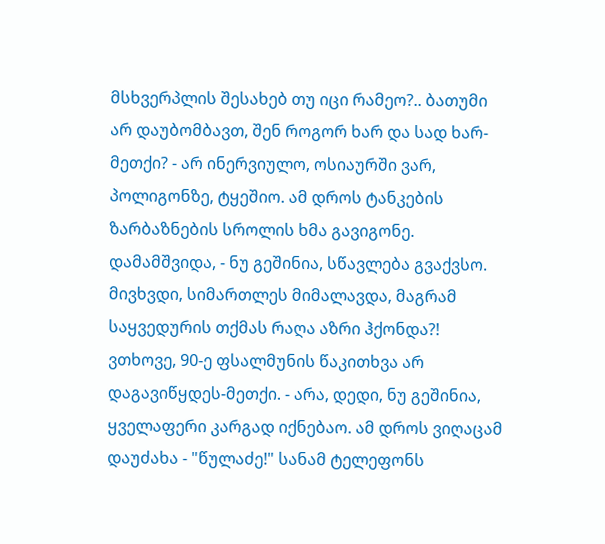მსხვერპლის შესახებ თუ იცი რამეო?.. ბათუმი არ დაუბომბავთ, შენ როგორ ხარ და სად ხარ-მეთქი? - არ ინერვიულო, ოსიაურში ვარ, პოლიგონზე, ტყეშიო. ამ დროს ტანკების ზარბაზნების სროლის ხმა გავიგონე. დამამშვიდა, - ნუ გეშინია, სწავლება გვაქვსო. მივხვდი, სიმართლეს მიმალავდა, მაგრამ საყვედურის თქმას რაღა აზრი ჰქონდა?! ვთხოვე, 90-ე ფსალმუნის წაკითხვა არ დაგავიწყდეს-მეთქი. - არა, დედი, ნუ გეშინია, ყველაფერი კარგად იქნებაო. ამ დროს ვიღაცამ დაუძახა - "წულაძე!" სანამ ტელეფონს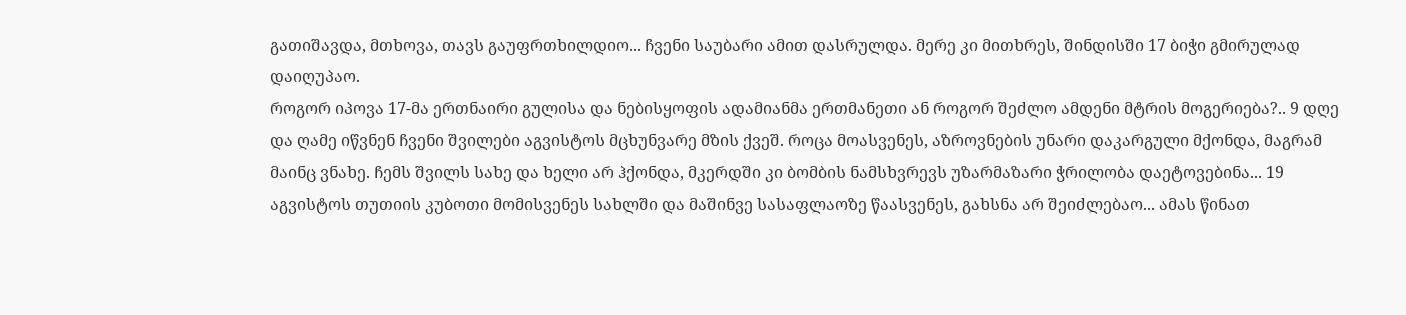გათიშავდა, მთხოვა, თავს გაუფრთხილდიო... ჩვენი საუბარი ამით დასრულდა. მერე კი მითხრეს, შინდისში 17 ბიჭი გმირულად დაიღუპაო.
როგორ იპოვა 17-მა ერთნაირი გულისა და ნებისყოფის ადამიანმა ერთმანეთი ან როგორ შეძლო ამდენი მტრის მოგერიება?.. 9 დღე და ღამე იწვნენ ჩვენი შვილები აგვისტოს მცხუნვარე მზის ქვეშ. როცა მოასვენეს, აზროვნების უნარი დაკარგული მქონდა, მაგრამ მაინც ვნახე. ჩემს შვილს სახე და ხელი არ ჰქონდა, მკერდში კი ბომბის ნამსხვრევს უზარმაზარი ჭრილობა დაეტოვებინა... 19 აგვისტოს თუთიის კუბოთი მომისვენეს სახლში და მაშინვე სასაფლაოზე წაასვენეს, გახსნა არ შეიძლებაო... ამას წინათ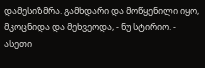დამესიზმრა. გამხდარი და მოწყენილი იყო, მკოცნიდა და მეხვეოდა, - ნუ სტირიო. - ასეთი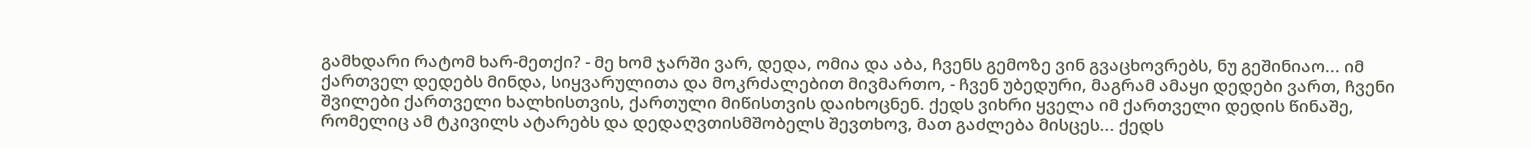გამხდარი რატომ ხარ-მეთქი? - მე ხომ ჯარში ვარ, დედა, ომია და აბა, ჩვენს გემოზე ვინ გვაცხოვრებს, ნუ გეშინიაო... იმ ქართველ დედებს მინდა, სიყვარულითა და მოკრძალებით მივმართო, - ჩვენ უბედური, მაგრამ ამაყი დედები ვართ, ჩვენი შვილები ქართველი ხალხისთვის, ქართული მიწისთვის დაიხოცნენ. ქედს ვიხრი ყველა იმ ქართველი დედის წინაშე, რომელიც ამ ტკივილს ატარებს და დედაღვთისმშობელს შევთხოვ, მათ გაძლება მისცეს... ქედს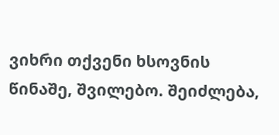ვიხრი თქვენი ხსოვნის წინაშე, შვილებო. შეიძლება,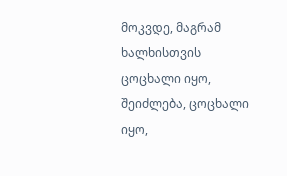მოკვდე, მაგრამ ხალხისთვის ცოცხალი იყო, შეიძლება, ცოცხალი იყო,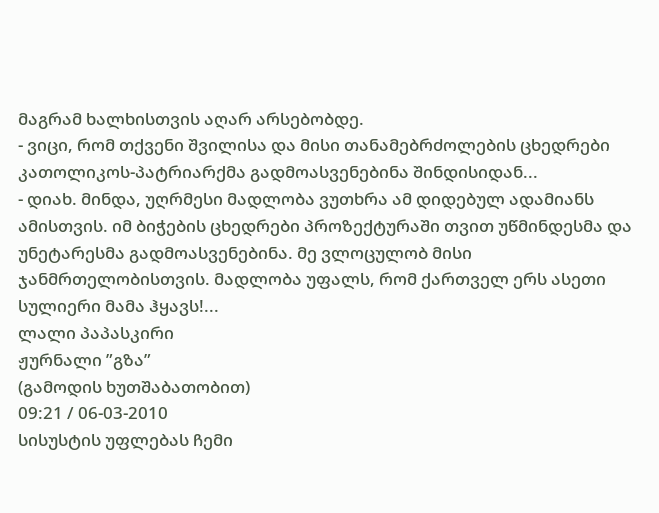მაგრამ ხალხისთვის აღარ არსებობდე.
- ვიცი, რომ თქვენი შვილისა და მისი თანამებრძოლების ცხედრები კათოლიკოს-პატრიარქმა გადმოასვენებინა შინდისიდან...
- დიახ. მინდა, უღრმესი მადლობა ვუთხრა ამ დიდებულ ადამიანს ამისთვის. იმ ბიჭების ცხედრები პროზექტურაში თვით უწმინდესმა და უნეტარესმა გადმოასვენებინა. მე ვლოცულობ მისი ჯანმრთელობისთვის. მადლობა უფალს, რომ ქართველ ერს ასეთი სულიერი მამა ჰყავს!...
ლალი პაპასკირი
ჟურნალი ”გზა”
(გამოდის ხუთშაბათობით)
09:21 / 06-03-2010
სისუსტის უფლებას ჩემი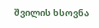შვილის ხსოვნა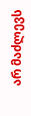არ მაძლევს